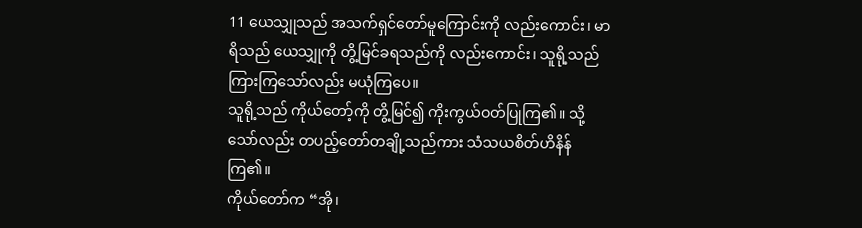11 ယေသျှုသည် အသက်ရှင်တော်မူကြောင်းကို လည်းကောင်း၊ မာရိသည် ယေသျှုကို တွိ့မြင်ခရသည်ကို လည်းကောင်း၊ သူရို့သည် ကြားကြသော်လည်း မယုံကြပေ။
သူရို့သည် ကိုယ်တော့်ကို တွိ့မြင်၍ ကိုးကွယ်ဝတ်ပြုကြ၏။ သို့သော်လည်း တပည့်တော်တချို့သည်ကား သံသယစိတ်ဟိနိန်ကြ၏။
ကိုယ်တော်က “အို၊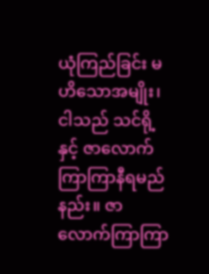ယုံကြည်ခြင်း မဟိသောအမျိုး၊ ငါသည် သင်ရို့နှင့် ဇာလောက်ကြာကြာနီရမည်နည်း။ ဇာလောက်ကြာကြာ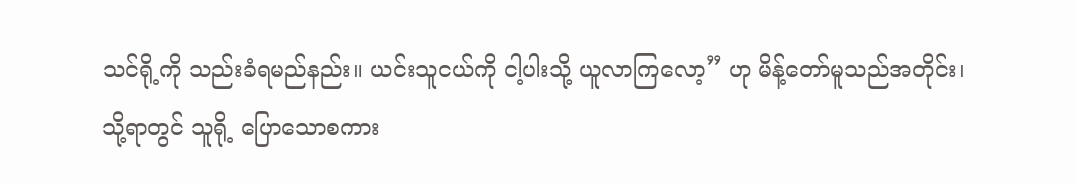သင်ရို့ကို သည်းခံရမည်နည်း။ ယင်းသူငယ်ကို ငါ့ပါးသို့ ယူလာကြလော့” ဟု မိန့်တော်မူသည်အတိုင်း၊
သို့ရာတွင် သူရို့ ပြောသောစကား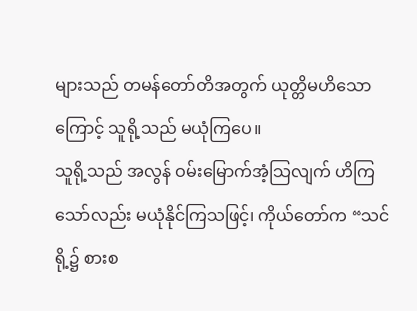များသည် တမန်တော်တိအတွက် ယုတ္တိမဟိသောကြောင့် သူရို့သည် မယုံကြပေ။
သူရို့သည် အလွန် ဝမ်းမြောက်အံ့သြလျက် ဟိကြသော်လည်း မယုံနိုင်ကြသဖြင့်၊ ကိုယ်တော်က “သင်ရို့၌ စားစ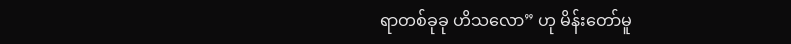ရာတစ်ခုခု ဟိသလော” ဟု မိန်းတော်မူ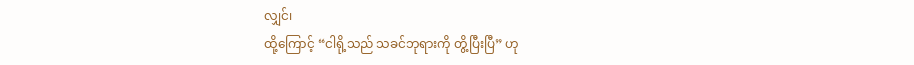လျှင်၊
ထို့ကြောင့် “ငါရို့သည် သခင်ဘုရားကို တွိ့ပြီးပြီ” ဟု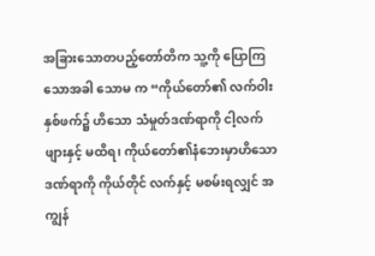အခြားသောတပည့်တော်တိက သူ့ကို ပြောကြသောအခါ သောမ က “ကိုယ်တော်၏ လက်ဝါးနှစ်ဖက်၌ ဟိသော သံမှုတ်ဒဏ်ရာကို ငါ့လက်ဖျားနှင့် မထိရ၊ ကိုယ်တော်၏နံဘေးမှာဟိသော ဒဏ်ရာကို ကိုယ်တိုင် လက်နှင့် မစမ်းရလျှင် အကျွန်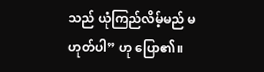သည် ယုံကြည်လိမ့်မည် မဟုတ်ပါ” ဟု ပြော၏။